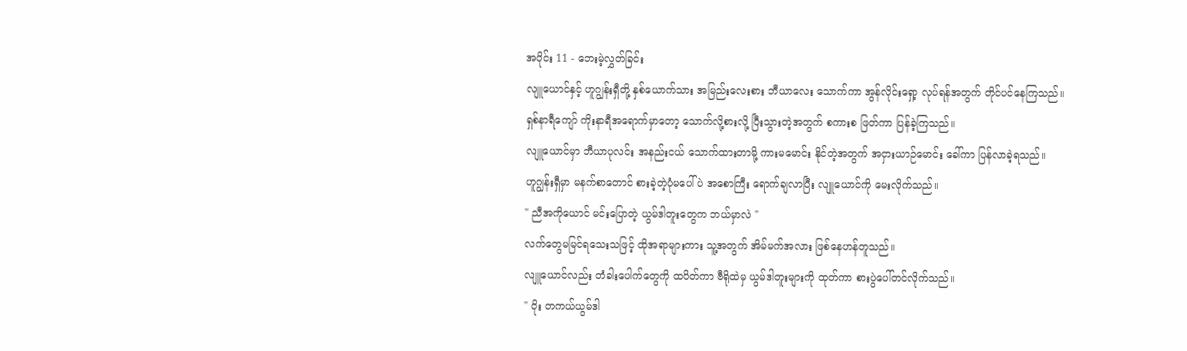အပိုင်း 11 - ဘေးမဲ့လွှတ်ခြင်း
လျူယောင်နှင့် ဟူဂျွန်းရှီတို့ နှစ်ယောက်သား အမြည်းလေးစား ဘီယာလေး သောက်ကာ အွန်လိုင်းရှော့ လုပ်ရန်အတွက် တိုင်ပင်နေကြသည်။
ရှစ်နာရီကျော် ကိုးနာရီအရောက်မှာတော့ သောက်လို့စားလို့ ပြီးသွားတဲ့အတွက် စကားစ ဖြတ်ကာ ပြန်ခဲ့ကြသည်။
လျူယောင်မှာ ဘီယာပုလင်း အနည်းငယ် သောက်ထားတာမို့ ကားမမောင်း နိုင်တဲ့အတွက် အငှားယာဉ်မောင်း ခေါ်ကာ ပြန်လာခဲ့ရသည်။
ဟူဂျွန်းရှီမှာ မနက်စာတောင် စားခဲ့တဲ့ပုံမပေါ်ပဲ အစောကြီး ရောက်ချလာပြီး လျူယောင်ကို မေးလိုက်သည်။
" ညီအကိုယောင် မင်းပြောတဲ့ ယွမ်ဒါတူးတွေက ဘယ်မှာလဲ "
လက်တွေမမြင်ရသေးသဖြင့် ထိုအရာများကား သူ့အတွက် အိမ်မက်အလား ဖြစ်နေဟန်တူသည်။
လျူယောင်လည်း တံခါးပေါက်တွေကို ထပိတ်ကာ ဗီရိုထဲမှ ယွမ်ဒါတူးများကို ထုတ်ကာ စားပွဲပေါ်တင်လိုက်သည်။
" ဝိုး တကယ်ယွမ်ဒါ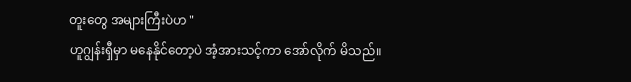တူးတွေ အများကြီးပဲဟ "
ဟူဂျွန်းရှီမှာ မနေနိုင်တော့ပဲ အံ့အားသင့်ကာ အော်လိုက် မိသည်။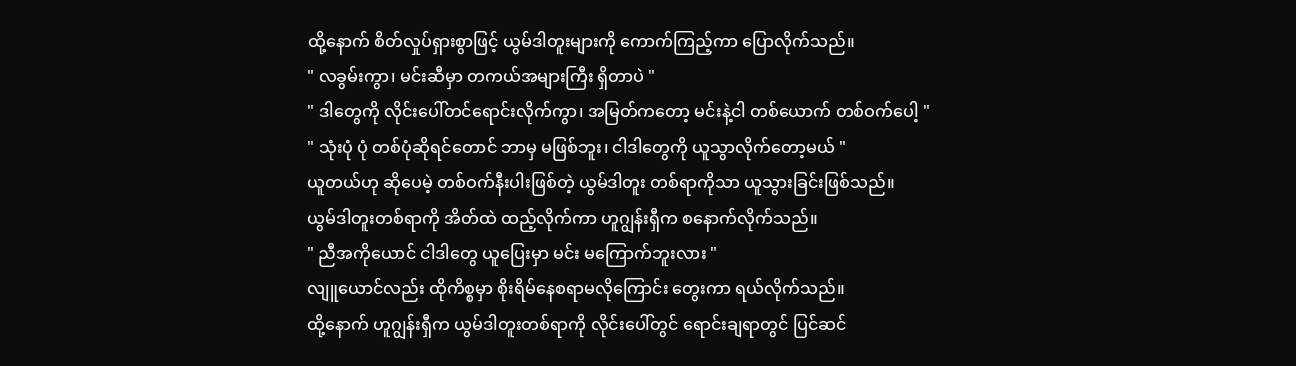ထို့နောက် စိတ်လှုပ်ရှားစွာဖြင့် ယွမ်ဒါတူးများကို ကောက်ကြည့်ကာ ပြောလိုက်သည်။
" လခွမ်းကွာ၊ မင်းဆီမှာ တကယ်အများကြီး ရှိတာပဲ "
" ဒါတွေကို လိုင်းပေါ်တင်ရောင်းလိုက်ကွာ၊ အမြတ်ကတော့ မင်းနဲ့ငါ တစ်ယောက် တစ်ဝက်ပေါ့ "
" သုံးပုံ ပုံ တစ်ပုံဆိုရင်တောင် ဘာမှ မဖြစ်ဘူး၊ ငါဒါတွေကို ယူသွာလိုက်တော့မယ် "
ယူတယ်ဟု ဆိုပေမဲ့ တစ်ဝက်နီးပါးဖြစ်တဲ့ ယွမ်ဒါတူး တစ်ရာကိုသာ ယူသွားခြင်းဖြစ်သည်။
ယွမ်ဒါတူးတစ်ရာကို အိတ်ထဲ ထည့်လိုက်ကာ ဟူဂျွန်းရှီက စနောက်လိုက်သည်။
" ညီအကိုယောင် ငါဒါတွေ ယူပြေးမှာ မင်း မကြောက်ဘူးလား "
လျူယောင်လည်း ထိုကိစ္စမှာ စိုးရိမ်နေစရာမလိုကြောင်း တွေးကာ ရယ်လိုက်သည်။
ထို့နောက် ဟူဂျွန်းရှီက ယွမ်ဒါတူးတစ်ရာကို လိုင်းပေါ်တွင် ရောင်းချရာတွင် ပြင်ဆင်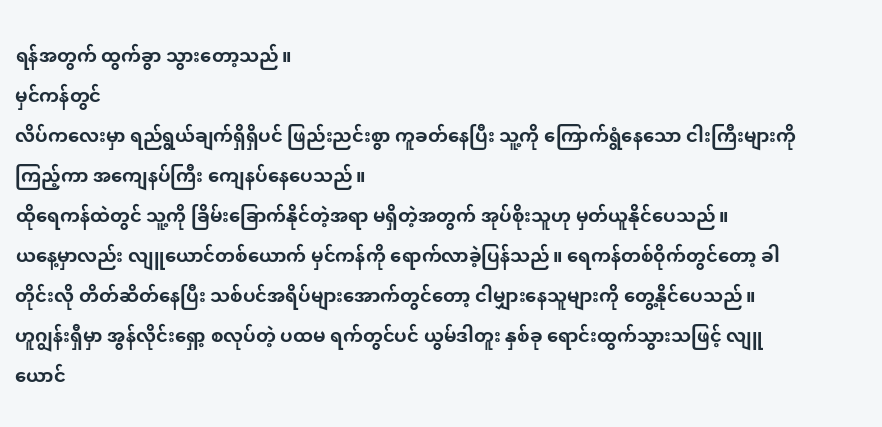ရန်အတွက် ထွက်ခွာ သွားတော့သည်။
မှင်ကန်တွင်
လိပ်ကလေးမှာ ရည်ရွယ်ချက်ရှိရှိပင် ဖြည်းညင်းစွာ ကူခတ်နေပြီး သူ့ကို ကြောက်ရွံနေသော ငါးကြီးများကို ကြည့်ကာ အကျေနပ်ကြီး ကျေနပ်နေပေသည်။
ထိုရေကန်ထဲတွင် သူ့ကို ခြိမ်းခြောက်နိုင်တဲ့အရာ မရှိတဲ့အတွက် အုပ်စိုးသူဟု မှတ်ယူနိုင်ပေသည်။
ယနေ့မှာလည်း လျူယောင်တစ်ယောက် မှင်ကန်ကို ရောက်လာခဲ့ပြန်သည်။ ရေကန်တစ်ဝိုက်တွင်တော့ ခါတိုင်းလို တိတ်ဆိတ်နေပြီး သစ်ပင်အရိပ်များအောက်တွင်တော့ ငါမျှားနေသူများကို တွေ့နိုင်ပေသည်။
ဟူဂျွန်းရှီမှာ အွန်လိုင်းရှော့ စလုပ်တဲ့ ပထမ ရက်တွင်ပင် ယွမ်ဒါတူး နှစ်ခု ရောင်းထွက်သွားသဖြင့် လျူယောင်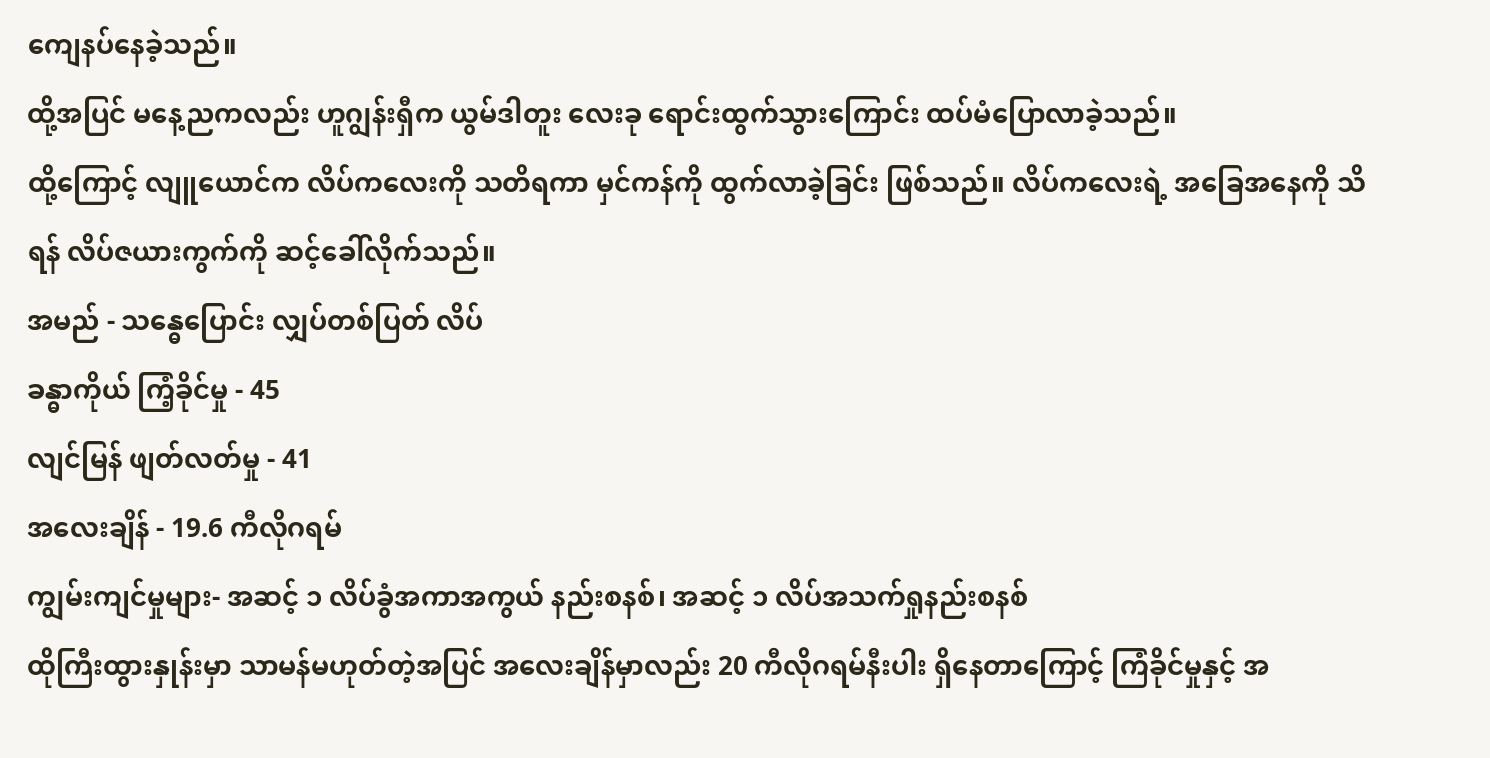ကျေနပ်နေခဲ့သည်။
ထို့အပြင် မနေ့ညကလည်း ဟူဂျွန်းရှီက ယွမ်ဒါတူး လေးခု ရောင်းထွက်သွားကြောင်း ထပ်မံပြောလာခဲ့သည်။
ထို့ကြောင့် လျူယောင်က လိပ်ကလေးကို သတိရကာ မှင်ကန်ကို ထွက်လာခဲ့ခြင်း ဖြစ်သည်။ လိပ်ကလေးရဲ့ အခြေအနေကို သိရန် လိပ်ဇယားကွက်ကို ဆင့်ခေါ်လိုက်သည်။
အမည် - သန္ဓေပြောင်း လျှပ်တစ်ပြတ် လိပ်
ခန္ဓာကိုယ် ကြံ့ခိုင်မှု - 45
လျင်မြန် ဖျတ်လတ်မှု - 41
အလေးချိန် - 19.6 ကီလိုဂရမ်
ကျွမ်းကျင်မှုများ- အဆင့် ၁ လိပ်ခွံအကာအကွယ် နည်းစနစ်၊ အဆင့် ၁ လိပ်အသက်ရှုနည်းစနစ်
ထိုကြီးထွားနှုန်းမှာ သာမန်မဟုတ်တဲ့အပြင် အလေးချိန်မှာလည်း 20 ကီလိုဂရမ်နီးပါး ရှိနေတာကြောင့် ကြံခိုင်မှုနှင့် အ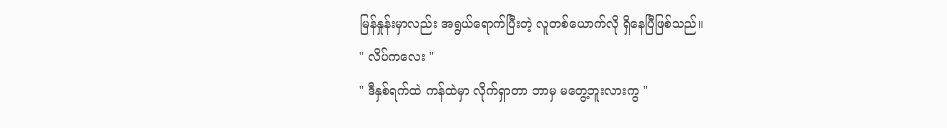မြန်နှုန်းမှာလည်း အရွယ်ရောက်ပြီးတဲ့ လူတစ်ယောက်လို ရှိနေပြီဖြစ်သည်။
" လိပ်ကလေး "
" ဒီနှစ်ရက်ထဲ ကန်ထဲမှာ လိုက်ရှာတာ ဘာမှ မတွေ့ဘူးလားကွ "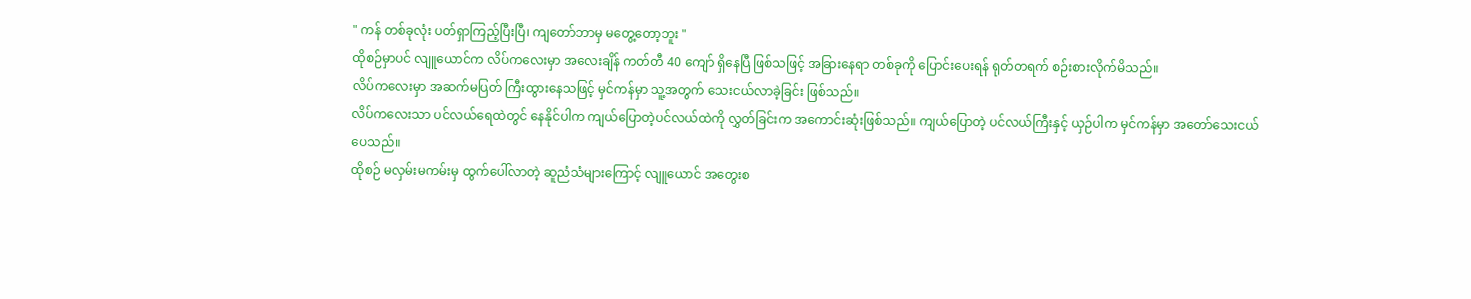" ကန် တစ်ခုလုံး ပတ်ရှာကြည့်ပြီးပြီ၊ ကျတော်ဘာမှ မတွေ့တော့ဘူး "
ထိုစဉ်မှာပင် လျူယောင်က လိပ်ကလေးမှာ အလေးချိန် ကတ်တီ 40 ကျော် ရှိနေပြီ ဖြစ်သဖြင့် အခြားနေရာ တစ်ခုကို ပြောင်းပေးရန် ရုတ်တရက် စဉ်းစားလိုက်မိသည်။
လိပ်ကလေးမှာ အဆက်မပြတ် ကြီးထွားနေသဖြင့် မှင်ကန်မှာ သူ့အတွက် သေးငယ်လာခဲ့ခြင်း ဖြစ်သည်။
လိပ်ကလေးသာ ပင်လယ်ရေထဲတွင် နေနိုင်ပါက ကျယ်ပြောတဲ့ပင်လယ်ထဲကို လွှတ်ခြင်းက အကောင်းဆုံးဖြစ်သည်။ ကျယ်ပြောတဲ့ ပင်လယ်ကြီးနှင့် ယှဉ်ပါက မှင်ကန်မှာ အတော်သေးငယ်ပေသည်။
ထိုစဉ် မလှမ်းမကမ်းမှ ထွက်ပေါ်လာတဲ့ ဆူညံသံများကြောင့် လျူယောင် အတွေးစ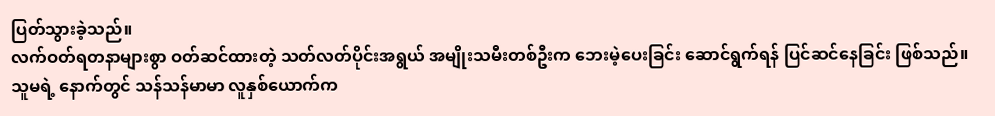ပြတ်သွားခဲ့သည်။
လက်ဝတ်ရတနာများစွာ ဝတ်ဆင်ထားတဲ့ သတ်လတ်ပိုင်းအရွယ် အမျိုးသမီးတစ်ဦးက ဘေးမဲ့ပေးခြင်း ဆောင်ရွက်ရန် ပြင်ဆင်နေခြင်း ဖြစ်သည်။
သူမရဲ့ နောက်တွင် သန်သန်မာမာ လူနှစ်ယောက်က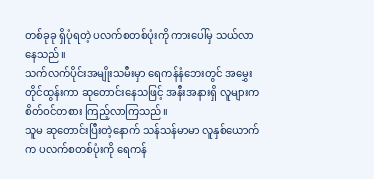တစ်ခုခု ရှိပုံရတဲ့ ပလက်စတစ်ပုံးကို ကားပေါ်မှ သယ်လာနေသည်။
သက်လက်ပိုင်းအမျိုးသမီးမှာ ရေကန်နံဘေးတွင် အမွှေးတိုင်ထွန်းကာ ဆုတောင်းနေသဖြင့် အနီးအနားရှိ လူများက စိတ်ဝင်တစား ကြည့်လာကြသည်။
သူမ ဆုတောင်းပြီးတဲ့နောက် သန်သန်မာမာ လူနှစ်ယောက်က ပလက်စတစ်ပုံးကို ရေကန်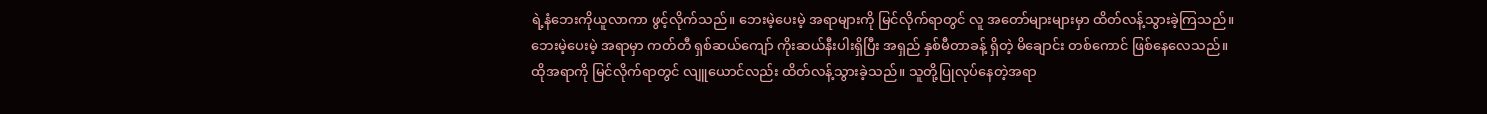ရဲ့နံဘေးကိုယူလာကာ ဖွင့်လိုက်သည်။ ဘေးမဲ့ပေးမဲ့ အရာများကို မြင်လိုက်ရာတွင် လူ အတော်များများမှာ ထိတ်လန့်သွားခဲ့ကြသည်။
ဘေးမဲ့ပေးမဲ့ အရာမှာ ကတ်တီ ရှစ်ဆယ်ကျော် ကိုးဆယ်နီးပါးရှိပြီး အရှည် နှစ်မီတာခန့် ရှိတဲ့ မိချောင်း တစ်ကောင် ဖြစ်နေလေသည်။
ထိုအရာကို မြင်လိုက်ရာတွင် လျူယောင်လည်း ထိတ်လန့်သွားခဲ့သည်။ သူတို့ပြုလုပ်နေတဲ့အရာ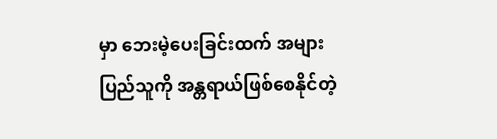မှာ ဘေးမဲ့ပေးခြင်းထက် အများပြည်သူကို အန္တရာယ်ဖြစ်စေနိုင်တဲ့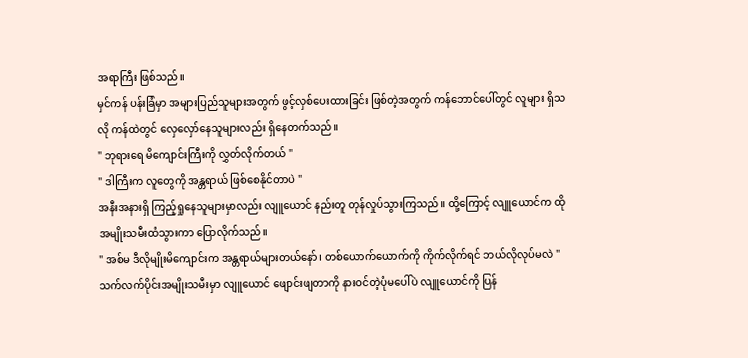အရာကြီး ဖြစ်သည်။
မှင်ကန် ပန်းခြံမှာ အများပြည်သူများအတွက် ဖွင့်လှစ်ပေးထားခြင်း ဖြစ်တဲ့အတွက် ကန်ဘောင်ပေါ်တွင် လူများ ရှိသလို ကန်ထဲတွင် လှေလှော်နေသူများလည်း ရှိနေတက်သည်။
" ဘုရားရေ မိကျောင်းကြီးကို လွှတ်လိုက်တယ် "
" ဒါကြီးက လူတွေကို အန္တရာယ် ဖြစ်စေနိုင်တာပဲ "
အနီးအနားရှိ ကြည့်ရှုနေသူများမှာလည်း လျူယောင် နည်းတူ တုန်လှုပ်သွားကြသည်။ ထို့ကြောင့် လျူယောင်က ထိုအမျိုးသမီးထံသွားကာ ပြောလိုက်သည်။
" အစ်မ ဒီလိုမျိုးမိကျောင်းက အန္တရာယ်များတယ်နော်၊ တစ်ယောက်ယောက်ကို ကိုက်လိုက်ရင် ဘယ်လိုလုပ်မလဲ "
သက်လက်ပိုင်းအမျိုးသမီးမှာ လျူယောင် ဖျောင်းဖျတာကို နားဝင်တဲ့ပုံမပေါ်ပဲ လျူယောင်ကို ပြန်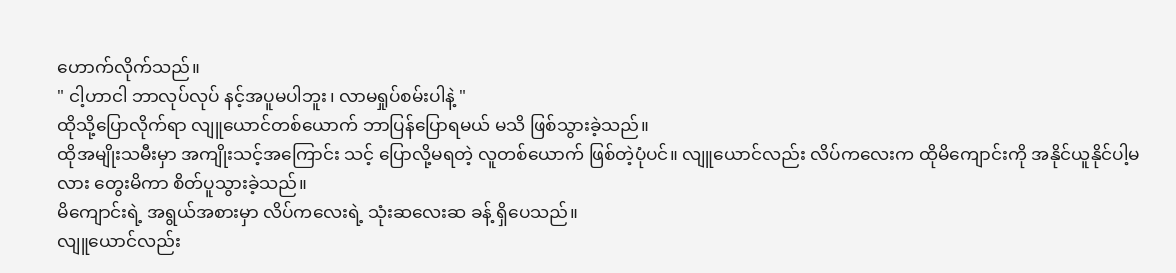ဟောက်လိုက်သည်။
" ငါ့ဟာငါ ဘာလုပ်လုပ် နင့်အပူမပါဘူး၊ လာမရှုပ်စမ်းပါနဲ့ "
ထိုသို့ပြောလိုက်ရာ လျူယောင်တစ်ယောက် ဘာပြန်ပြောရမယ် မသိ ဖြစ်သွားခဲ့သည်။
ထိုအမျိုးသမီးမှာ အကျိုးသင့်အကြောင်း သင့် ပြောလို့မရတဲ့ လူတစ်ယောက် ဖြစ်တဲ့ပုံပင်။ လျူယောင်လည်း လိပ်ကလေးက ထိုမိကျောင်းကို အနိုင်ယူနိုင်ပါ့မလား တွေးမိကာ စိတ်ပူသွားခဲ့သည်။
မိကျောင်းရဲ့ အရွယ်အစားမှာ လိပ်ကလေးရဲ့ သုံးဆလေးဆ ခန့် ရှိပေသည်။
လျူယောင်လည်း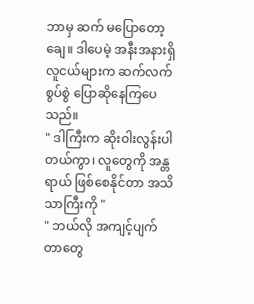ဘာမှ ဆက် မပြောတော့ချေ။ ဒါပေမဲ့ အနီးအနားရှိ လူငယ်များက ဆက်လက် စွပ်စွဲ ပြောဆိုနေကြပေသည်။
" ဒါကြီးက ဆိုးဝါးလွန်းပါတယ်ကွာ၊ လူတွေကို အန္တရာယ် ဖြစ်စေနိုင်တာ အသိသာကြီးကို "
" ဘယ်လို အကျင့်ပျက် တာတွေ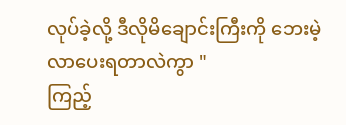လုပ်ခဲ့လို့ ဒီလိုမိချောင်းကြီးကို ဘေးမဲ့လာပေးရတာလဲကွာ "
ကြည့်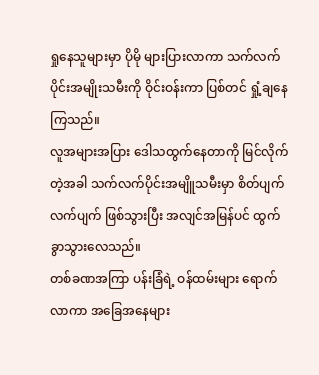ရှုနေသူများမှာ ပိုမို များပြားလာကာ သက်လက်ပိုင်းအမျိုးသမီးကို ဝိုင်းဝန်းကာ ပြစ်တင် ရှုံ့ချနေကြသည်။
လူအများအပြား ဒေါသထွက်နေတာကို မြင်လိုက်တဲ့အခါ သက်လက်ပိုင်းအမျိူသမီးမှာ စိတ်ပျက်လက်ပျက် ဖြစ်သွားပြီး အလျင်အမြန်ပင် ထွက်ခွာသွားလေသည်။
တစ်ခဏအကြာ ပန်းခြံရဲ့ ဝန်ထမ်းများ ရောက်လာကာ အခြေအနေများ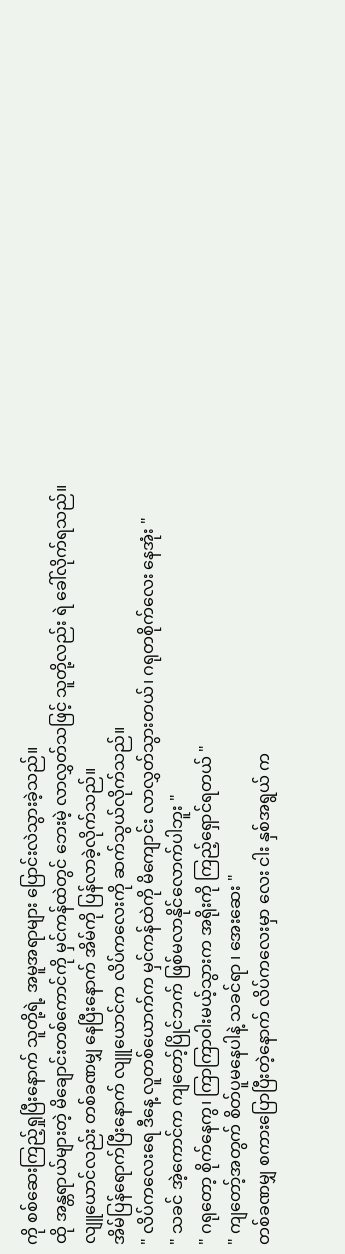ကို စစ်ဆေးကြည့်ရှုပြီးနောက် သူတို့ရဲ့ အမူအရာများ ပြောင်းလဲသွားခဲ့သည်။
ထို အန္တရာယ်များတဲ့ မိချောင်းတစ်ကောင်ကို မှင်ကန်ထဲတွင် ဘေးမဲ့ လာလွှတ်သဖြင့် သူတို့လည်း ရဲ ခေါ်လိုက်ရသည်။
လျူယောင်လည်း တစ်ခဏမျှ နေပြီးနောက် အိမ်ကို ပြန်လာခဲ့လိုက်သည်။
အိမ်ပြန်ရောက်ပြီးနောက် လျူယောင်က လိပ်ကလေးကို ဆက်သွယ်လိုက်သည်။
" လိပ်ကလေးရေ ဒီနေ့ လူတစ်ယောက်က မှင်ကန်ထဲကို မိကျောင်း လာလွှတ်သွားတယ်၊ ဂရုတစိုက်လေး နေအုံး "
" သခင် အဲ့ကောင်က ကျတော့်ပြိုင်ဘက် ဖြစ်မလာနိုင်လောက်ပါဘူး "
" ဂရုတော့ စိုက်နေကွ၊ ကြာကြာဝါးမယ့်သွားက အရိုးကို ကြည့်ရှောင်ရတယ် "
" ကျတော့်အတွက် စိတ်ပူမနေပါနဲ့ သခင်ရာ ၊ အေးဆေး "
တစ်ခဏမျှ စကားပြောပြီးတဲ့နောက် လိပ်ကလေးမှာ လေး ငါး နှစ်အရွယ် က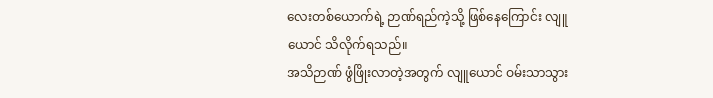လေးတစ်ယောက်ရဲ့ ဉာဏ်ရည်ကဲ့သို့ ဖြစ်နေကြောင်း လျူယောင် သိလိုက်ရသည်။
အသိဉာဏ် ဖွံဖြိုးလာတဲ့အတွက် လျူယောင် ဝမ်းသာသွား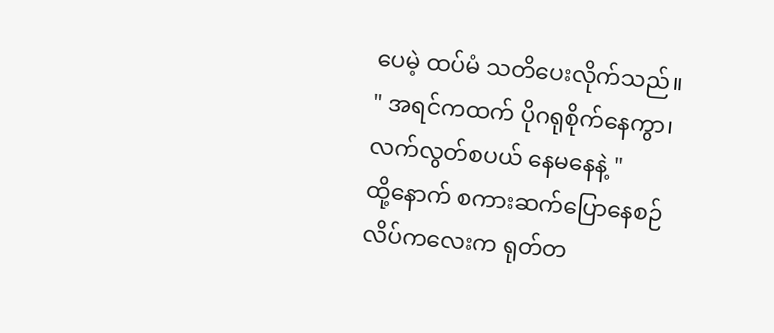ပေမဲ့ ထပ်မံ သတိပေးလိုက်သည်။
" အရင်ကထက် ပိုဂရုစိုက်နေကွာ၊ လက်လွတ်စပယ် နေမနေနဲ့ "
ထို့နောက် စကားဆက်ပြောနေစဉ် လိပ်ကလေးက ရုတ်တ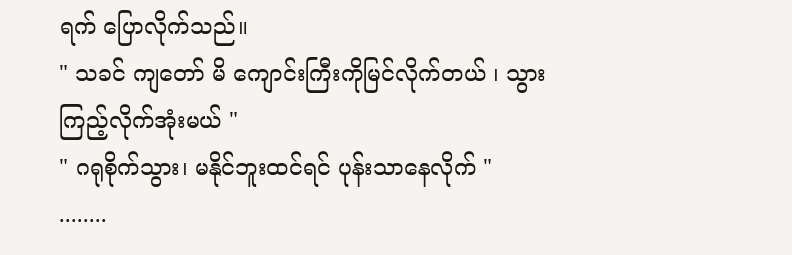ရက် ပြောလိုက်သည်။
" သခင် ကျတော် မိ ကျောင်းကြီးကိုမြင်လိုက်တယ် ၊ သွားကြည့်လိုက်အုံးမယ် "
" ဂရုစိုက်သွား၊ မနိုင်ဘူးထင်ရင် ပုန်းသာနေလိုက် "
........